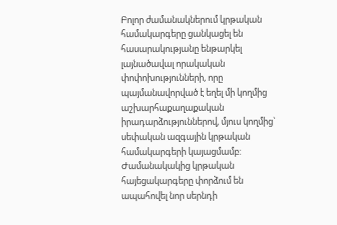Բոլոր ժամանակներում կրթական համակարգերը ցանկացել են հասարակությանը ենթարկել լայնածավալ որակական փոփոխությունների, որը պայմանավորված է եղել մի կողմից աշխարհաքաղաքական իրադարձություններով, մյուս կողմից` սեփական ազգային կրթական համակարգերի կայացմամբ: Ժամանակակից կրթական հայեցակարգերը փորձում են ապահովել նոր սերնդի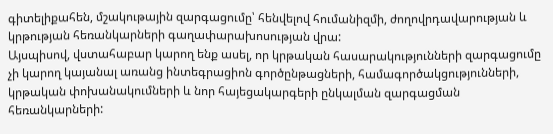գիտելիքահեն, մշակութային զարգացումը՝ հենվելով հումանիզմի, ժողովրդավարության և կրթության հեռանկարների գաղափարախոսության վրա:
Այսպիսով, վստահաբար կարող ենք ասել, որ կրթական հասարակությունների զարգացումը չի կարող կայանալ առանց ինտեգրացիոն գործընթացների, համագործակցությունների, կրթական փոխանակումների և նոր հայեցակարգերի ընկալման զարգացման հեռանկարների: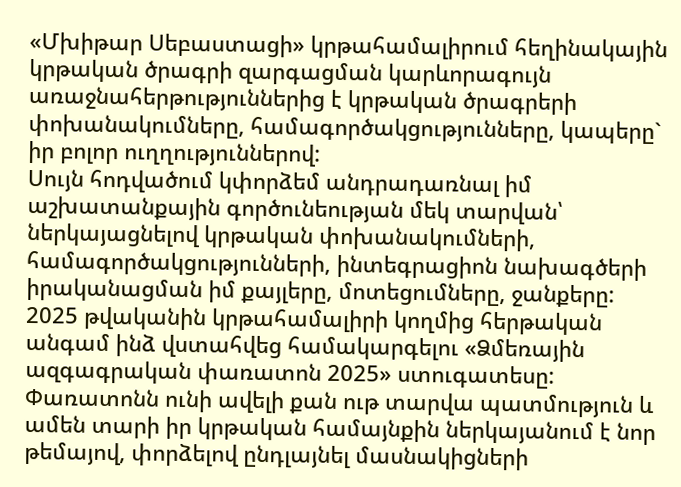«Մխիթար Սեբաստացի» կրթահամալիրում հեղինակային կրթական ծրագրի զարգացման կարևորագույն առաջնահերթություններից է կրթական ծրագրերի փոխանակումները, համագործակցությունները, կապերը` իր բոլոր ուղղություններով:
Սույն հոդվածում կփորձեմ անդրադառնալ իմ աշխատանքային գործունեության մեկ տարվան՝ ներկայացնելով կրթական փոխանակումների, համագործակցությունների, ինտեգրացիոն նախագծերի իրականացման իմ քայլերը, մոտեցումները, ջանքերը:
2025 թվականին կրթահամալիրի կողմից հերթական անգամ ինձ վստահվեց համակարգելու «Ձմեռային ազգագրական փառատոն 2025» ստուգատեսը: Փառատոնն ունի ավելի քան ութ տարվա պատմություն և ամեն տարի իր կրթական համայնքին ներկայանում է նոր թեմայով, փորձելով ընդլայնել մասնակիցների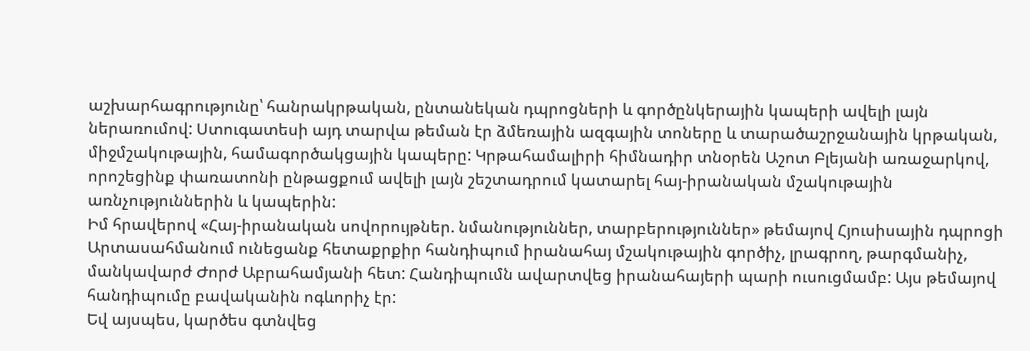աշխարհագրությունը՝ հանրակրթական, ընտանեկան դպրոցների և գործընկերային կապերի ավելի լայն ներառումով: Ստուգատեսի այդ տարվա թեման էր ձմեռային ազգային տոները և տարածաշրջանային կրթական, միջմշակութային, համագործակցային կապերը: Կրթահամալիրի հիմնադիր տնօրեն Աշոտ Բլեյանի առաջարկով, որոշեցինք փառատոնի ընթացքում ավելի լայն շեշտադրում կատարել հայ-իրանական մշակութային առնչություններին և կապերին:
Իմ հրավերով «Հայ-իրանական սովորույթներ. նմանություններ, տարբերություններ» թեմայով Հյուսիսային դպրոցի Արտասահմանում ունեցանք հետաքրքիր հանդիպում իրանահայ մշակութային գործիչ, լրագրող, թարգմանիչ, մանկավարժ Ժորժ Աբրահամյանի հետ: Հանդիպումն ավարտվեց իրանահայերի պարի ուսուցմամբ: Այս թեմայով հանդիպումը բավականին ոգևորիչ էր:
Եվ այսպես, կարծես գտնվեց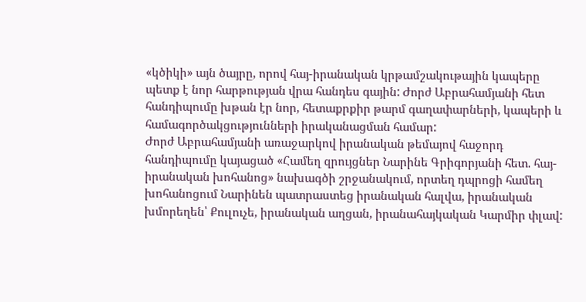«կծիկի» այն ծայրը, որով հայ-իրանական կրթամշակութային կապերը պետք է նոր հարթության վրա հանդես գային: Ժորժ Աբրահամյանի հետ հանդիպումը խթան էր նոր, հետաքրքիր թարմ գաղափարների, կապերի և համագործակցությունների իրականացման համար:
Ժորժ Աբրահամյանի առաջարկով իրանական թեմայով հաջորդ հանդիպումը կայացած «Համեղ զրույցներ Նարինե Գրիգորյանի հետ. հայ-իրանական խոհանոց» նախագծի շրջանակում, որտեղ դպրոցի համեղ խոհանոցում Նարինեն պատրաստեց իրանական հալվա, իրանական խմորեղեն՝ Քուլուչե, իրանական աղցան, իրանահայկական Կարմիր փլավ: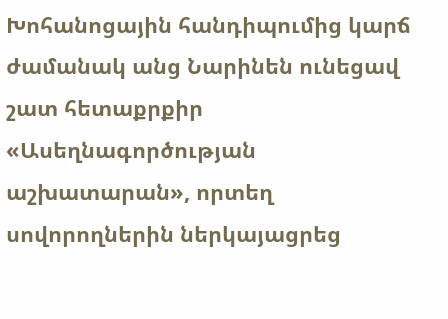Խոհանոցային հանդիպումից կարճ ժամանակ անց Նարինեն ունեցավ շատ հետաքրքիր «Ասեղնագործության աշխատարան», որտեղ սովորողներին ներկայացրեց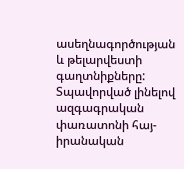ասեղնագործության և թելարվեստի գաղտնիքները:
Տպավորված լինելով ազգագրական փառատոնի հայ-իրանական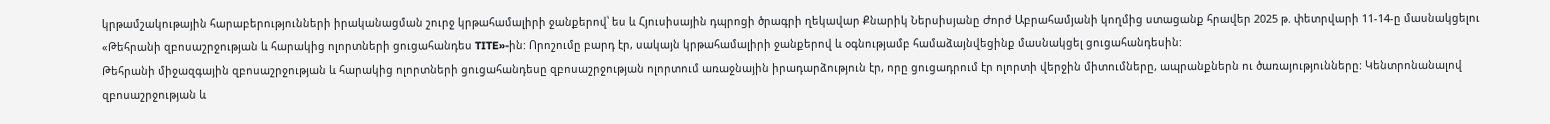կրթամշակութային հարաբերությունների իրականացման շուրջ կրթահամալիրի ջանքերով՝ ես և Հյուսիսային դպրոցի ծրագրի ղեկավար Քնարիկ Ներսիսյանը Ժորժ Աբրահամյանի կողմից ստացանք հրավեր 2025 թ. փետրվարի 11-14-ը մասնակցելու «Թեհրանի զբոսաշրջության և հարակից ոլորտների ցուցահանդես TITE»-ին: Որոշումը բարդ էր, սակայն կրթահամալիրի ջանքերով և օգնությամբ համաձայնվեցինք մասնակցել ցուցահանդեսին:
Թեհրանի միջազգային զբոսաշրջության և հարակից ոլորտների ցուցահանդեսը զբոսաշրջության ոլորտում առաջնային իրադարձություն էր, որը ցուցադրում էր ոլորտի վերջին միտումները, ապրանքներն ու ծառայությունները: Կենտրոնանալով զբոսաշրջության և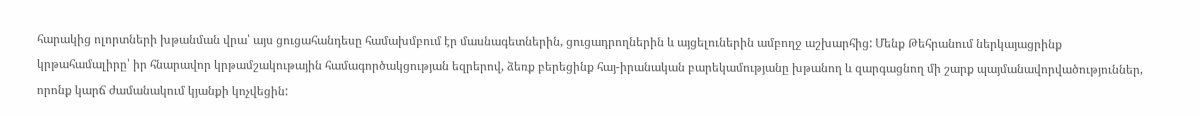հարակից ոլորտների խթանման վրա՝ այս ցուցահանդեսը համախմբում էր մասնագետներին, ցուցադրողներին և այցելուներին ամբողջ աշխարհից: Մենք Թեհրանում ներկայացրինք կրթահամալիրը՝ իր հնարավոր կրթամշակութային համագործակցության եզրերով, ձեռք բերեցինք հայ-իրանական բարեկամությանը խթանող և զարգացնող մի շարք պայմանավորվածություններ, որոնք կարճ ժամանակում կյանքի կոչվեցին: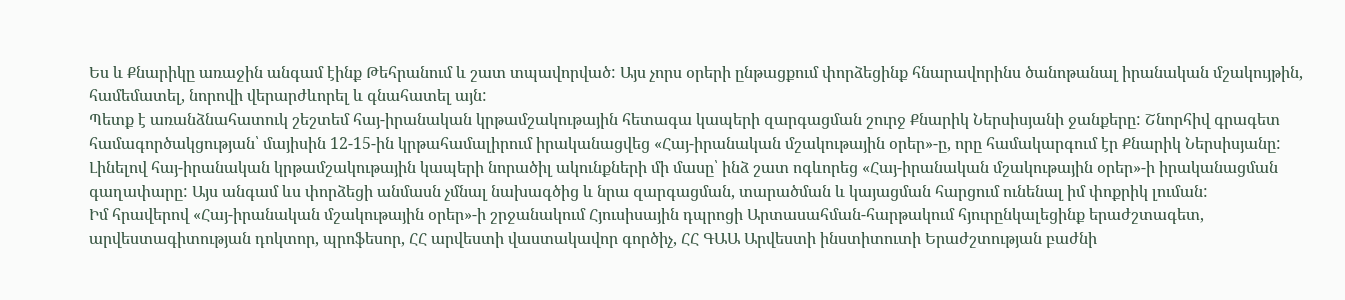Ես և Քնարիկը առաջին անգամ էինք Թեհրանում և շատ տպավորված: Այս չորս օրերի ընթացքում փորձեցինք հնարավորինս ծանոթանալ իրանական մշակույթին, համեմատել, նորովի վերարժևորել և գնահատել այն:
Պետք է առանձնահատուկ շեշտեմ հայ-իրանական կրթամշակութային հետագա կապերի զարգացման շուրջ Քնարիկ Ներսիսյանի ջանքերը: Շնորհիվ գրագետ համագործակցության՝ մայիսին 12-15-ին կրթահամալիրում իրականացվեց «Հայ-իրանական մշակութային օրեր»-ը, որը համակարգում էր Քնարիկ Ներսիսյանը: Լինելով հայ-իրանական կրթամշակութային կապերի նորածիլ ակունքների մի մասը՝ ինձ շատ ոգևորեց «Հայ-իրանական մշակութային օրեր»-ի իրականացման գաղափարը: Այս անգամ ևս փորձեցի անմասն չմնալ նախագծից և նրա զարգացման, տարածման և կայացման հարցում ունենալ իմ փոքրիկ լուման:
Իմ հրավերով «Հայ-իրանական մշակութային օրեր»-ի շրջանակում Հյուսիսային դպրոցի Արտասահման-հարթակում հյուրընկալեցինք երաժշտագետ, արվեստագիտության դոկտոր, պրոֆեսոր, ՀՀ արվեստի վաստակավոր գործիչ, ՀՀ ԳԱԱ Արվեստի ինստիտուտի Երաժշտության բաժնի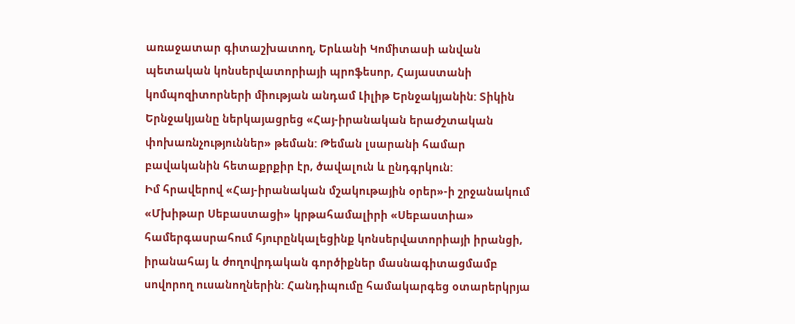առաջատար գիտաշխատող, Երևանի Կոմիտասի անվան պետական կոնսերվատորիայի պրոֆեսոր, Հայաստանի կոմպոզիտորների միության անդամ Լիլիթ Երնջակյանին: Տիկին Երնջակյանը ներկայացրեց «Հայ-իրանական երաժշտական փոխառնչություններ» թեման: Թեման լսարանի համար բավականին հետաքրքիր էր, ծավալուն և ընդգրկուն:
Իմ հրավերով «Հայ-իրանական մշակութային օրեր»-ի շրջանակում «Մխիթար Սեբաստացի» կրթահամալիրի «Սեբաստիա» համերգասրահում հյուրընկալեցինք կոնսերվատորիայի իրանցի, իրանահայ և ժողովրդական գործիքներ մասնագիտացմամբ սովորող ուսանողներին: Հանդիպումը համակարգեց օտարերկրյա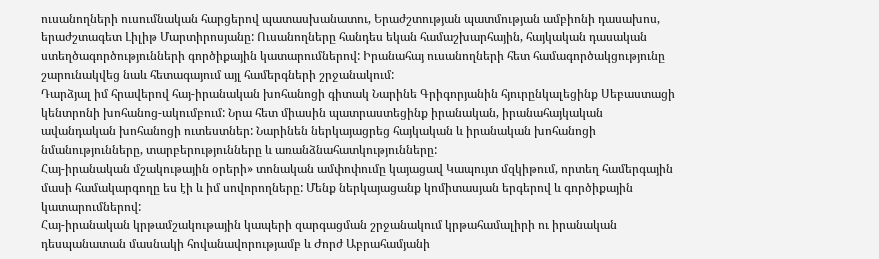ուսանողների ուսումնական հարցերով պատասխանատու, Երաժշտության պատմության ամբիոնի դասախոս, երաժշտագետ Լիլիթ Մարտիրոսյանը: Ուսանողները հանդես եկան համաշխարհային, հայկական դասական ստեղծագործությունների գործիքային կատարումներով: Իրանահայ ուսանողների հետ համագործակցությունը շարունակվեց նաև հետագայում այլ համերգների շրջանակում:
Դարձյալ իմ հրավերով հայ-իրանական խոհանոցի գիտակ Նարինե Գրիգորյանին հյուրընկալեցինք Սեբաստացի կենտրոնի խոհանոց-ակումբում: Նրա հետ միասին պատրաստեցինք իրանական, իրանահայկական ավանդական խոհանոցի ուտեստներ: Նարինեն ներկայացրեց հայկական և իրանական խոհանոցի նմանությունները, տարբերությունները և առանձնահատկությունները:
Հայ-իրանական մշակութային օրերի» տոնական ամփոփումը կայացավ Կապույտ մզկիթում, որտեղ համերգային մասի համակարգողը ես էի և իմ սովորողները: Մենք ներկայացանք կոմիտասյան երգերով և գործիքային կատարումներով:
Հայ-իրանական կրթամշակութային կապերի զարգացման շրջանակում կրթահամալիրի ու իրանական դեսպանատան մասնակի հովանավորությամբ և Ժորժ Աբրահամյանի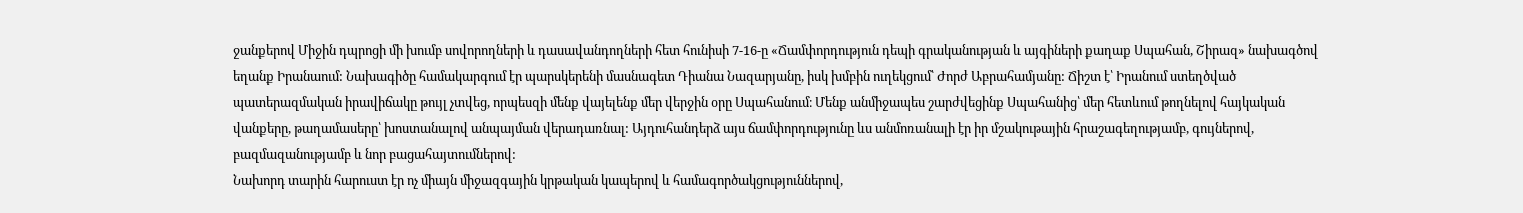ջանքերով Միջին դպրոցի մի խումբ սովորողների և դասավանդողների հետ հունիսի 7-16-ը «Ճամփորդություն դեպի գրականության և այգիների քաղաք Սպահան, Շիրազ» նախագծով եղանք Իրանաում: Նախագիծը համակարգում էր պարսկերենի մասնագետ Դիանա Նազարյանը, իսկ խմբին ուղեկցում՝ Ժորժ Աբրահամյանը: Ճիշտ է՝ Իրանում ստեղծված պատերազմական իրավիճակը թույլ չտվեց, որպեսզի մենք վայելենք մեր վերջին օրը Սպահանում։ Մենք անմիջապես շարժվեցինք Սպահանից՝ մեր հետևում թողնելով հայկական վանքերը, թաղամասերը՝ խոստանալով անպայման վերադառնալ: Այդուհանդերձ այս ճամփորդությունը ևս անմոռանալի էր իր մշակութային հրաշագեղությամբ, գույներով, բազմազանությամբ և նոր բացահայտումներով:
Նախորդ տարին հարուստ էր ոչ միայն միջազգային կրթական կապերով և համագործակցություններով,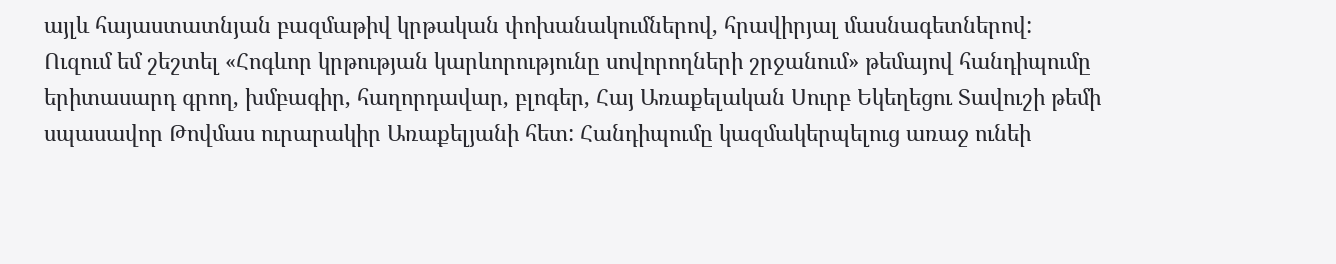այլև հայաստատնյան բազմաթիվ կրթական փոխանակումներով, հրավիրյալ մասնագետներով:
Ուզում եմ շեշտել «Հոգևոր կրթության կարևորությունը սովորողների շրջանում» թեմայով հանդիպումը երիտասարդ գրող, խմբագիր, հաղորդավար, բլոգեր, Հայ Առաքելական Սուրբ Եկեղեցու Տավուշի թեմի սպասավոր Թովմաս ուրարակիր Առաքելյանի հետ: Հանդիպումը կազմակերպելուց առաջ ունեի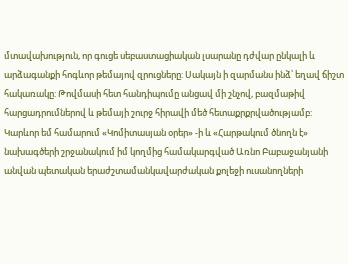մտավախություն, որ գուցե սեբաստացիական լսարանը դժվար ընկալի և արձագանքի հոգևոր թեմայով զրուցները: Սակայն ի զարմանս ինձ՝ եղավ ճիշտ հակառակը: Թովմասի հետ հանդիպումը անցավ մի շնչով, բազմաթիվ հարցադրումներով և թեմայի շուրջ հիրավի մեծ հետաքրքրվածությամբ:
Կարևոր եմ համարում «Կոմիտասյան օրեր» -ի և «Հարթակում ծնողն է» նախագծերի շրջանակում իմ կողմից համակարգված Առնո Բաբաջանյանի անվան պետական երաժշտամանկավարժական քոլեջի ուսանողների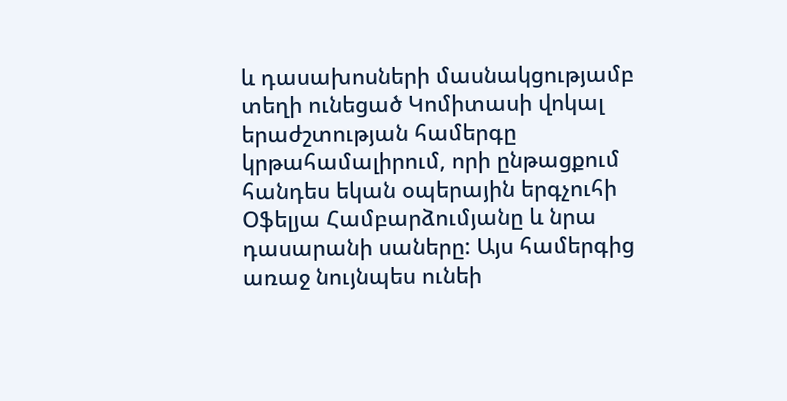և դասախոսների մասնակցությամբ տեղի ունեցած Կոմիտասի վոկալ երաժշտության համերգը կրթահամալիրում, որի ընթացքում հանդես եկան օպերային երգչուհի Օֆելյա Համբարձումյանը և նրա դասարանի սաները: Այս համերգից առաջ նույնպես ունեի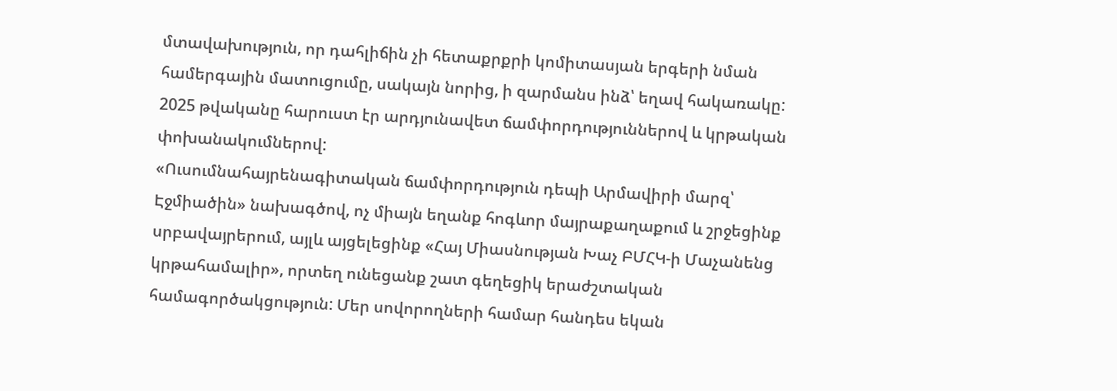մտավախություն, որ դահլիճին չի հետաքրքրի կոմիտասյան երգերի նման համերգային մատուցումը, սակայն նորից, ի զարմանս ինձ՝ եղավ հակառակը:
2025 թվականը հարուստ էր արդյունավետ ճամփորդություններով և կրթական փոխանակումներով:
«Ուսումնահայրենագիտական ճամփորդություն դեպի Արմավիրի մարզ՝ Էջմիածին» նախագծով, ոչ միայն եղանք հոգևոր մայրաքաղաքում և շրջեցինք սրբավայրերում, այլև այցելեցինք «Հայ Միասնության Խաչ ԲՄՀԿ-ի Մաչանենց կրթահամալիր», որտեղ ունեցանք շատ գեղեցիկ երաժշտական համագործակցություն: Մեր սովորողների համար հանդես եկան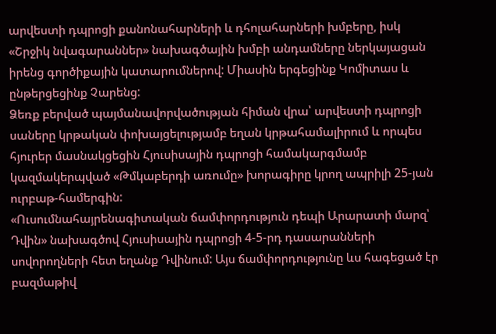արվեստի դպրոցի քանոնահարների և դհոլահարների խմբերը, իսկ «Շրջիկ նվագարաններ» նախագծային խմբի անդամները ներկայացան իրենց գործիքային կատարումներով: Միասին երգեցինք Կոմիտաս և ընթերցեցինք Չարենց:
Ձեռք բերված պայմանավորվածության հիման վրա՝ արվեստի դպրոցի սաները կրթական փոխայցելությամբ եղան կրթահամալիրում և որպես հյուրեր մասնակցեցին Հյուսիսային դպրոցի համակարգմամբ կազմակերպված «Թմկաբերդի առումը» խորագիրը կրող ապրիլի 25-յան ուրբաթ-համերգին:
«Ուսումնահայրենագիտական ճամփորդություն դեպի Արարատի մարզ՝ Դվին» նախագծով Հյուսիսային դպրոցի 4-5-րդ դասարանների սովորողների հետ եղանք Դվինում: Այս ճամփորդությունը ևս հագեցած էր բազմաթիվ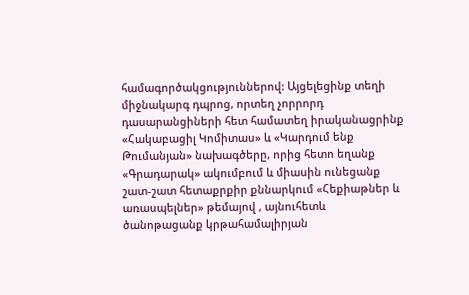համագործակցություններով: Այցելեցինք տեղի միջնակարգ դպրոց, որտեղ չորրորդ դասարանցիների հետ համատեղ իրականացրինք «Հակաբացիլ Կոմիտաս» և «Կարդում ենք Թումանյան» նախագծերը, որից հետո եղանք «Գրադարակ» ակումբում և միասին ունեցանք շատ-շատ հետաքրքիր քննարկում «Հեքիաթներ և առասպելներ» թեմայով , այնուհետև ծանոթացանք կրթահամալիրյան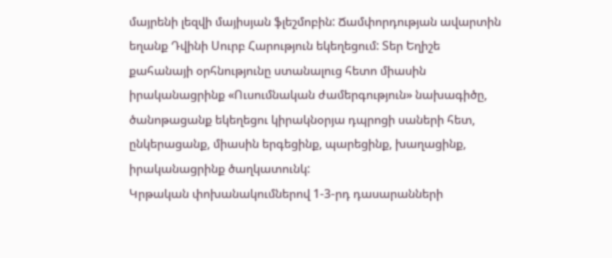մայրենի լեզվի մայիսյան ֆլեշմոբին: Ճամփորդության ավարտին եղանք Դվինի Սուրբ Հարություն եկեղեցում: Տեր Եղիշե քահանայի օրհնությունը ստանալուց հետո միասին իրականացրինք «Ուսումնական ժամերգություն» նախագիծը, ծանոթացանք եկեղեցու կիրակնօրյա դպրոցի սաների հետ, ընկերացանք, միասին երգեցինք, պարեցինք, խաղացինք, իրականացրինք ծաղկատունկ:
Կրթական փոխանակումներով 1-3-րդ դասարանների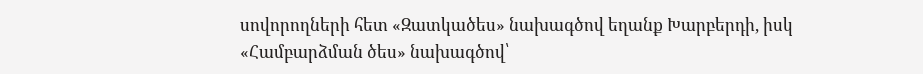սովորողների հետ «Զատկածես» նախագծով եղանք Խարբերդի, իսկ «Համբարձման ծես» նախագծով՝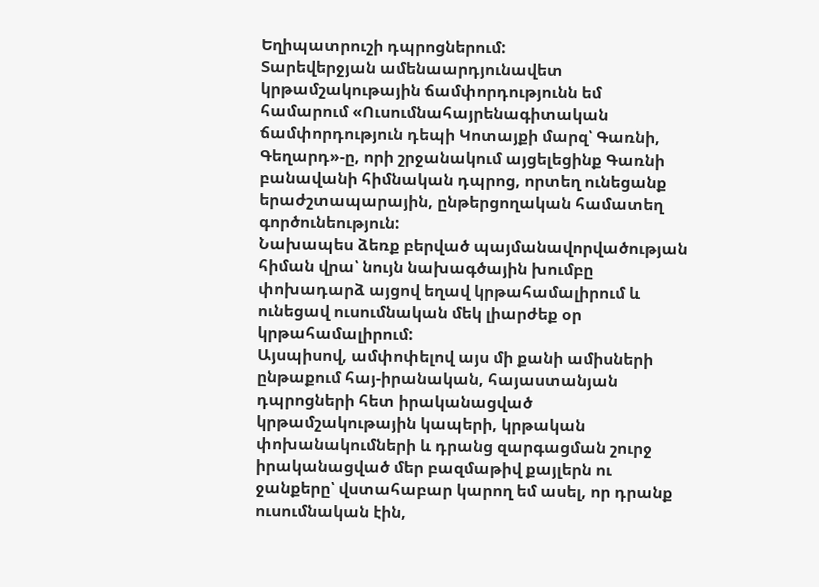Եղիպատրուշի դպրոցներում:
Տարեվերջյան ամենաարդյունավետ կրթամշակութային ճամփորդությունն եմ համարում «Ուսումնահայրենագիտական ճամփորդություն դեպի Կոտայքի մարզ՝ Գառնի, Գեղարդ»-ը, որի շրջանակում այցելեցինք Գառնի բանավանի հիմնական դպրոց, որտեղ ունեցանք երաժշտապարային, ընթերցողական համատեղ գործունեություն:
Նախապես ձեռք բերված պայմանավորվածության հիման վրա՝ նույն նախագծային խումբը փոխադարձ այցով եղավ կրթահամալիրում և ունեցավ ուսումնական մեկ լիարժեք օր կրթահամալիրում:
Այսպիսով, ամփոփելով այս մի քանի ամիսների ընթաքում հայ-իրանական, հայաստանյան դպրոցների հետ իրականացված կրթամշակութային կապերի, կրթական փոխանակումների և դրանց զարգացման շուրջ իրականացված մեր բազմաթիվ քայլերն ու ջանքերը՝ վստահաբար կարող եմ ասել, որ դրանք ուսումնական էին,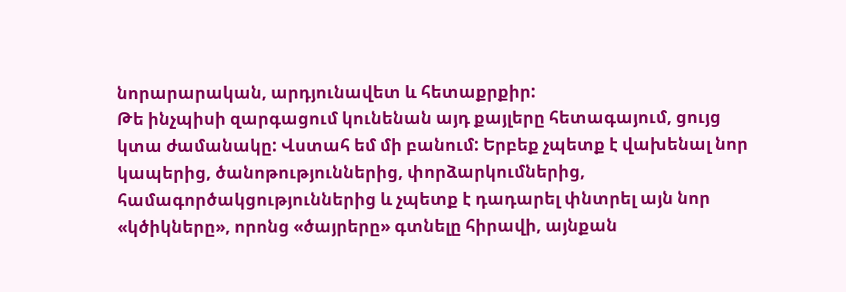նորարարական, արդյունավետ և հետաքրքիր:
Թե ինչպիսի զարգացում կունենան այդ քայլերը հետագայում, ցույց կտա ժամանակը: Վստահ եմ մի բանում: Երբեք չպետք է վախենալ նոր կապերից, ծանոթություններից, փորձարկումներից, համագործակցություններից և չպետք է դադարել փնտրել այն նոր «կծիկները», որոնց «ծայրերը» գտնելը հիրավի, այնքան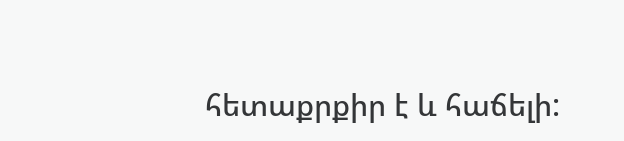հետաքրքիր է և հաճելի: